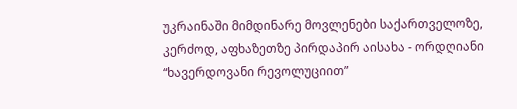უკრაინაში მიმდინარე მოვლენები საქართველოზე, კერძოდ, აფხაზეთზე პირდაპირ აისახა - ორდღიანი “ხავერდოვანი რევოლუციით”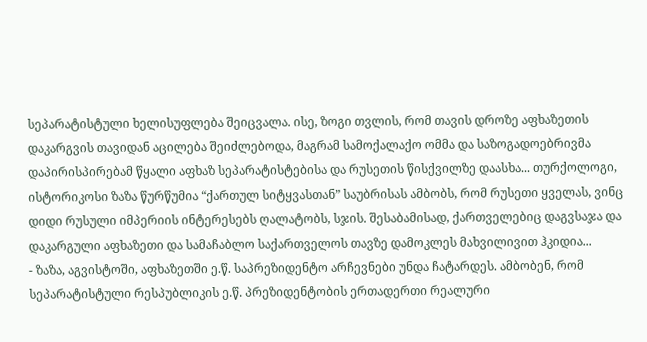სეპარატისტული ხელისუფლება შეიცვალა. ისე, ზოგი თვლის, რომ თავის დროზე აფხაზეთის დაკარგვის თავიდან აცილება შეიძლებოდა, მაგრამ სამოქალაქო ომმა და საზოგადოებრივმა დაპირისპირებამ წყალი აფხაზ სეპარატისტებისა და რუსეთის წისქვილზე დაასხა... თურქოლოგი, ისტორიკოსი ზაზა წურწუმია “ქართულ სიტყვასთან” საუბრისას ამბობს, რომ რუსეთი ყველას, ვინც დიდი რუსული იმპერიის ინტერესებს ღალატობს, სჯის. შესაბამისად, ქართველებიც დაგვსაჯა და დაკარგული აფხაზეთი და სამაჩაბლო საქართველოს თავზე დამოკლეს მახვილივით ჰკიდია...
- ზაზა, აგვისტოში, აფხაზეთში ე.წ. საპრეზიდენტო არჩევნები უნდა ჩატარდეს. ამბობენ, რომ სეპარატისტული რესპუბლიკის ე.წ. პრეზიდენტობის ერთადერთი რეალური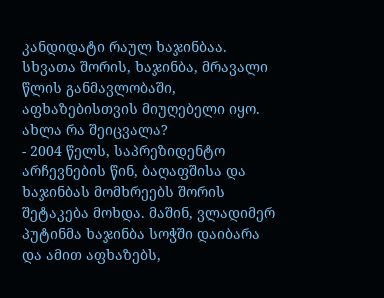კანდიდატი რაულ ხაჯინბაა. სხვათა შორის, ხაჯინბა, მრავალი წლის განმავლობაში, აფხაზებისთვის მიუღებელი იყო. ახლა რა შეიცვალა?
- 2004 წელს, საპრეზიდენტო არჩევნების წინ, ბაღაფშისა და ხაჯინბას მომხრეებს შორის შეტაკება მოხდა. მაშინ, ვლადიმერ პუტინმა ხაჯინბა სოჭში დაიბარა და ამით აფხაზებს,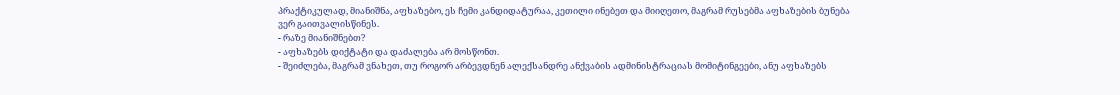პრაქტიკულად, მიანიშნა, აფხაზებო, ეს ჩემი კანდიდატურაა, კეთილი ინებეთ და მიიღეთო, მაგრამ რუსებმა აფხაზების ბუნება ვერ გაითვალისწინეს.
- რაზე მიანიშნებთ?
- აფხაზებს დიქტატი და დაძალება არ მოსწონთ.
- შეიძლება, მაგრამ ვნახეთ, თუ როგორ არბევდნენ ალექსანდრე ანქვაბის ადმინისტრაციას მომიტინგეები, ანუ აფხაზებს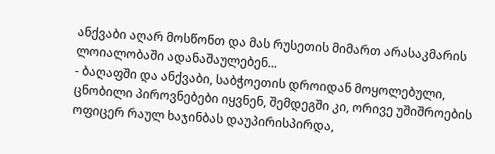ანქვაბი აღარ მოსწონთ და მას რუსეთის მიმართ არასაკმარის ლოიალობაში ადანაშაულებენ...
- ბაღაფში და ანქვაბი, საბჭოეთის დროიდან მოყოლებული, ცნობილი პიროვნებები იყვნენ, შემდეგში კი, ორივე უშიშროების ოფიცერ რაულ ხაჯინბას დაუპირისპირდა,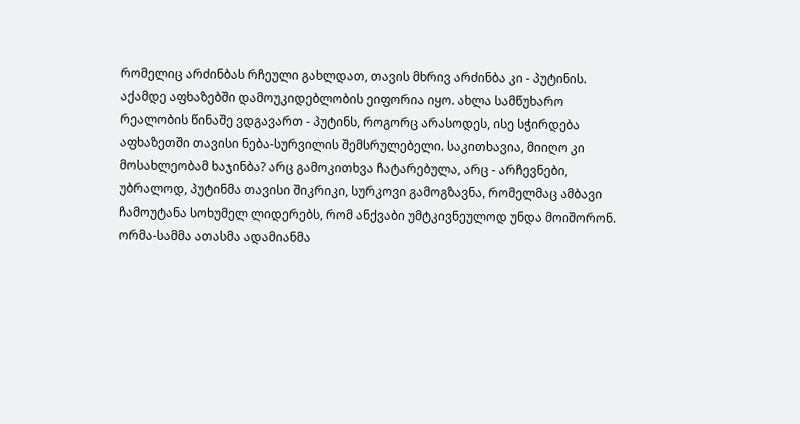რომელიც არძინბას რჩეული გახლდათ, თავის მხრივ არძინბა კი - პუტინის. აქამდე აფხაზებში დამოუკიდებლობის ეიფორია იყო. ახლა სამწუხარო რეალობის წინაშე ვდგავართ - პუტინს, როგორც არასოდეს, ისე სჭირდება აფხაზეთში თავისი ნება-სურვილის შემსრულებელი. საკითხავია, მიიღო კი მოსახლეობამ ხაჯინბა? არც გამოკითხვა ჩატარებულა, არც - არჩევნები, უბრალოდ, პუტინმა თავისი შიკრიკი, სურკოვი გამოგზავნა, რომელმაც ამბავი ჩამოუტანა სოხუმელ ლიდერებს, რომ ანქვაბი უმტკივნეულოდ უნდა მოიშორონ. ორმა-სამმა ათასმა ადამიანმა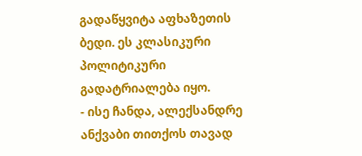გადაწყვიტა აფხაზეთის ბედი. ეს კლასიკური პოლიტიკური გადატრიალება იყო.
- ისე ჩანდა, ალექსანდრე ანქვაბი თითქოს თავად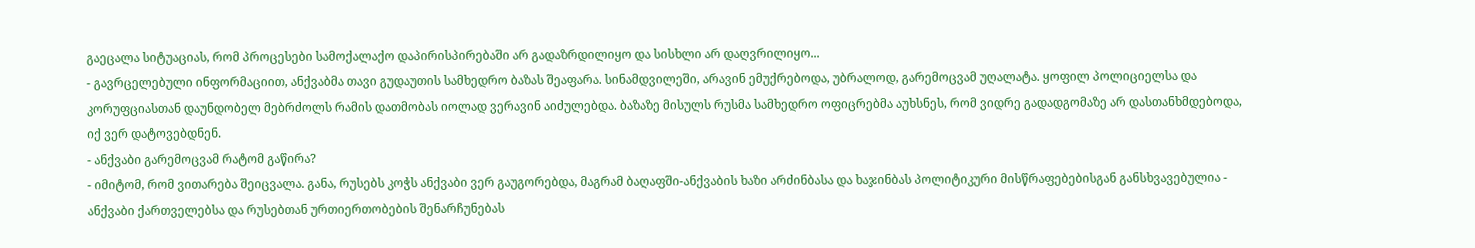გაეცალა სიტუაციას, რომ პროცესები სამოქალაქო დაპირისპირებაში არ გადაზრდილიყო და სისხლი არ დაღვრილიყო...
- გავრცელებული ინფორმაციით, ანქვაბმა თავი გუდაუთის სამხედრო ბაზას შეაფარა. სინამდვილეში, არავინ ემუქრებოდა, უბრალოდ, გარემოცვამ უღალატა. ყოფილ პოლიციელსა და კორუფციასთან დაუნდობელ მებრძოლს რამის დათმობას იოლად ვერავინ აიძულებდა. ბაზაზე მისულს რუსმა სამხედრო ოფიცრებმა აუხსნეს, რომ ვიდრე გადადგომაზე არ დასთანხმდებოდა, იქ ვერ დატოვებდნენ.
- ანქვაბი გარემოცვამ რატომ გაწირა?
- იმიტომ, რომ ვითარება შეიცვალა. განა, რუსებს კოჭს ანქვაბი ვერ გაუგორებდა, მაგრამ ბაღაფში-ანქვაბის ხაზი არძინბასა და ხაჯინბას პოლიტიკური მისწრაფებებისგან განსხვავებულია - ანქვაბი ქართველებსა და რუსებთან ურთიერთობების შენარჩუნებას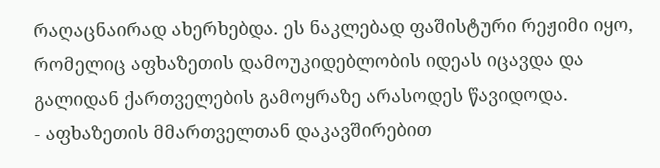რაღაცნაირად ახერხებდა. ეს ნაკლებად ფაშისტური რეჟიმი იყო, რომელიც აფხაზეთის დამოუკიდებლობის იდეას იცავდა და გალიდან ქართველების გამოყრაზე არასოდეს წავიდოდა.
- აფხაზეთის მმართველთან დაკავშირებით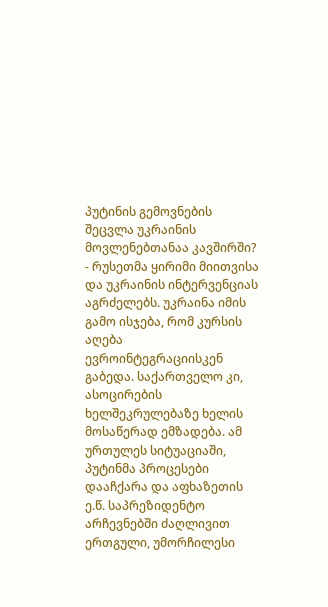პუტინის გემოვნების შეცვლა უკრაინის მოვლენებთანაა კავშირში?
- რუსეთმა ყირიმი მიითვისა და უკრაინის ინტერვენციას აგრძელებს. უკრაინა იმის გამო ისჯება, რომ კურსის აღება ევროინტეგრაციისკენ გაბედა. საქართველო კი, ასოცირების ხელშეკრულებაზე ხელის მოსაწერად ემზადება. ამ ურთულეს სიტუაციაში, პუტინმა პროცესები დააჩქარა და აფხაზეთის ე.წ. საპრეზიდენტო არჩევნებში ძაღლივით ერთგული, უმორჩილესი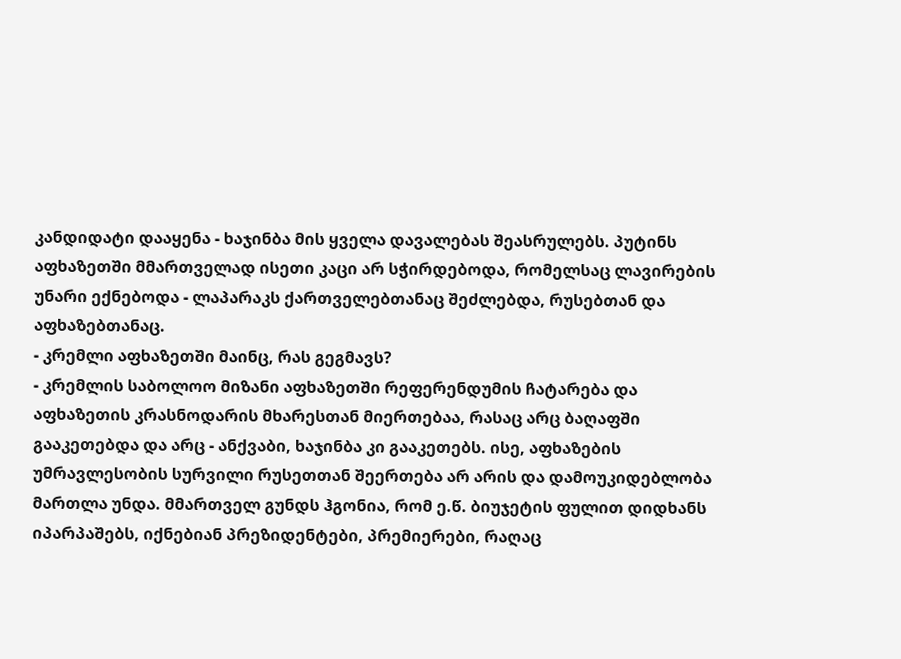კანდიდატი დააყენა - ხაჯინბა მის ყველა დავალებას შეასრულებს. პუტინს აფხაზეთში მმართველად ისეთი კაცი არ სჭირდებოდა, რომელსაც ლავირების უნარი ექნებოდა - ლაპარაკს ქართველებთანაც შეძლებდა, რუსებთან და აფხაზებთანაც.
- კრემლი აფხაზეთში მაინც, რას გეგმავს?
- კრემლის საბოლოო მიზანი აფხაზეთში რეფერენდუმის ჩატარება და აფხაზეთის კრასნოდარის მხარესთან მიერთებაა, რასაც არც ბაღაფში გააკეთებდა და არც - ანქვაბი, ხაჯინბა კი გააკეთებს. ისე, აფხაზების უმრავლესობის სურვილი რუსეთთან შეერთება არ არის და დამოუკიდებლობა მართლა უნდა. მმართველ გუნდს ჰგონია, რომ ე.წ. ბიუჯეტის ფულით დიდხანს იპარპაშებს, იქნებიან პრეზიდენტები, პრემიერები, რაღაც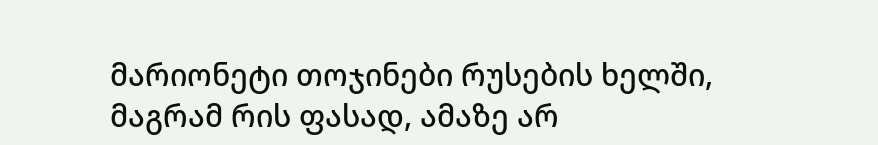მარიონეტი თოჯინები რუსების ხელში, მაგრამ რის ფასად, ამაზე არ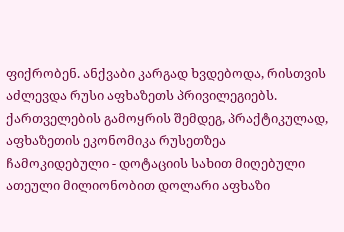ფიქრობენ. ანქვაბი კარგად ხვდებოდა, რისთვის აძლევდა რუსი აფხაზეთს პრივილეგიებს. ქართველების გამოყრის შემდეგ, პრაქტიკულად, აფხაზეთის ეკონომიკა რუსეთზეა ჩამოკიდებული - დოტაციის სახით მიღებული ათეული მილიონობით დოლარი აფხაზი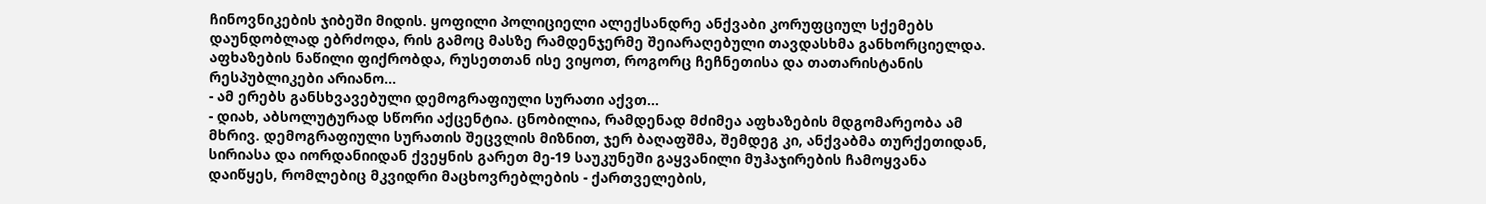ჩინოვნიკების ჯიბეში მიდის. ყოფილი პოლიციელი ალექსანდრე ანქვაბი კორუფციულ სქემებს დაუნდობლად ებრძოდა, რის გამოც მასზე რამდენჯერმე შეიარაღებული თავდასხმა განხორციელდა. აფხაზების ნაწილი ფიქრობდა, რუსეთთან ისე ვიყოთ, როგორც ჩეჩნეთისა და თათარისტანის რესპუბლიკები არიანო...
- ამ ერებს განსხვავებული დემოგრაფიული სურათი აქვთ...
- დიახ, აბსოლუტურად სწორი აქცენტია. ცნობილია, რამდენად მძიმეა აფხაზების მდგომარეობა ამ მხრივ. დემოგრაფიული სურათის შეცვლის მიზნით, ჯერ ბაღაფშმა, შემდეგ კი, ანქვაბმა თურქეთიდან, სირიასა და იორდანიიდან ქვეყნის გარეთ მე-19 საუკუნეში გაყვანილი მუჰაჯირების ჩამოყვანა დაიწყეს, რომლებიც მკვიდრი მაცხოვრებლების - ქართველების,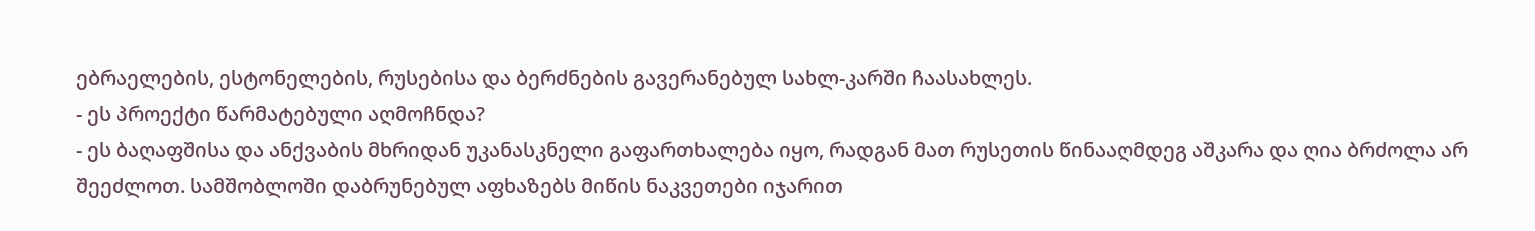ებრაელების, ესტონელების, რუსებისა და ბერძნების გავერანებულ სახლ-კარში ჩაასახლეს.
- ეს პროექტი წარმატებული აღმოჩნდა?
- ეს ბაღაფშისა და ანქვაბის მხრიდან უკანასკნელი გაფართხალება იყო, რადგან მათ რუსეთის წინააღმდეგ აშკარა და ღია ბრძოლა არ შეეძლოთ. სამშობლოში დაბრუნებულ აფხაზებს მიწის ნაკვეთები იჯარით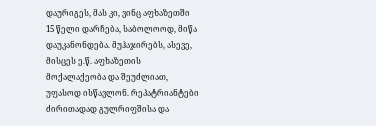დაურიგეს, მას კი, ვინც აფხაზეთში 15 წელი დარჩება, საბოლოოდ, მიწა დაუკანონდება. მუჰაჯირებს, ასევე, მისცეს ე.წ. აფხაზეთის მოქალაქეობა და შეუძლიათ, უფასოდ ისწავლონ. რეპატრიანტები ძირითადად გულრიფშისა და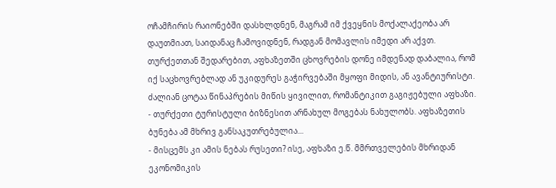ოჩამჩირის რაიონებში დასხლდნენ, მაგრამ იმ ქვეყნის მოქალაქეობა არ დაუთმიათ, საიდანაც ჩამოვიდნენ, რადგან მომავლის იმედი არ აქვთ. თურქეთთან შედარებით, აფხაზეთში ცხოვრების დონე იმდენად დაბალია, რომ იქ საცხოვრებლად ან უკიდურეს გაჭირვებაში მყოფი მიდის, ან ავანტიურისტი. ძალიან ცოტაა წინაპრების მიწის ყივილით, რომანტიკით გაგიჟებული აფხაზი.
- თურქეთი ტურისტული ბიზნესით არნახულ მოგებას ნახულობს. აფხაზეთის ბუნება ამ მხრივ განსაკუთრებულია...
- მისცემს კი ამის ნებას რუსეთი? ისე, აფხაზი ე.წ. მმრთველების მხრიდან ეკონომიკის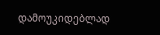დამოუკიდებლად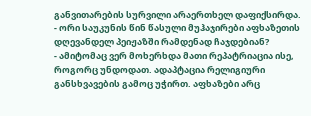განვითარების სურვილი არაერთხელ დაფიქსირდა.
- ორი საუკუნის წინ წასული მუჰაჯირები აფხაზეთის დღევანდელ პეიჟაზში რამდენად ჩაჯდებიან?
- ამიტომაც ვერ მოხერხდა მათი რეპატრიაცია ისე, როგორც უნდოდათ. ადაპტაცია რელიგიური განსხვავების გამოც უჭირთ. აფხაზები არც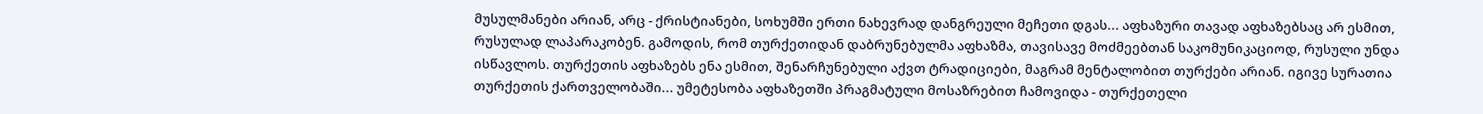მუსულმანები არიან, არც - ქრისტიანები, სოხუმში ერთი ნახევრად დანგრეული მეჩეთი დგას... აფხაზური თავად აფხაზებსაც არ ესმით, რუსულად ლაპარაკობენ. გამოდის, რომ თურქეთიდან დაბრუნებულმა აფხაზმა, თავისავე მოძმეებთან საკომუნიკაციოდ, რუსული უნდა ისწავლოს. თურქეთის აფხაზებს ენა ესმით, შენარჩუნებული აქვთ ტრადიციები, მაგრამ მენტალობით თურქები არიან. იგივე სურათია თურქეთის ქართველობაში... უმეტესობა აფხაზეთში პრაგმატული მოსაზრებით ჩამოვიდა - თურქეთელი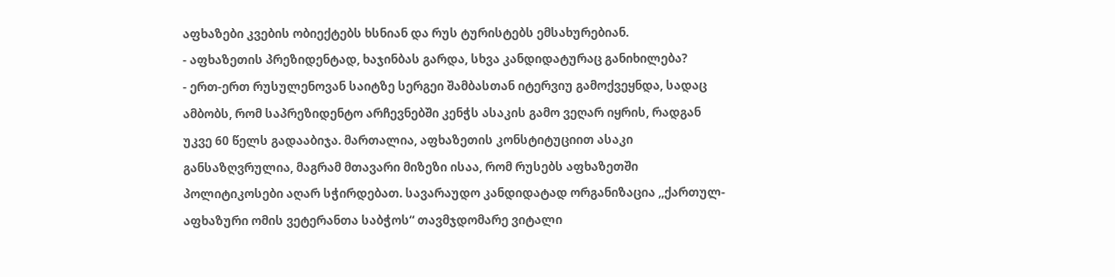აფხაზები კვების ობიექტებს ხსნიან და რუს ტურისტებს ემსახურებიან.
- აფხაზეთის პრეზიდენტად, ხაჯინბას გარდა, სხვა კანდიდატურაც განიხილება?
- ერთ-ერთ რუსულენოვან საიტზე სერგეი შამბასთან იტერვიუ გამოქვეყნდა, სადაც ამბობს, რომ საპრეზიდენტო არჩევნებში კენჭს ასაკის გამო ვეღარ იყრის, რადგან უკვე 60 წელს გადააბიჯა. მართალია, აფხაზეთის კონსტიტუციით ასაკი განსაზღვრულია, მაგრამ მთავარი მიზეზი ისაა, რომ რუსებს აფხაზეთში პოლიტიკოსები აღარ სჭირდებათ. სავარაუდო კანდიდატად ორგანიზაცია ,,ქართულ-აფხაზური ომის ვეტერანთა საბჭოს“ თავმჯდომარე ვიტალი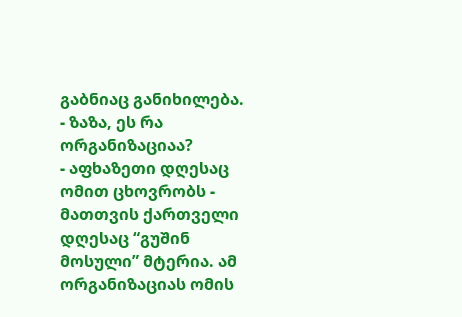გაბნიაც განიხილება.
- ზაზა, ეს რა ორგანიზაციაა?
- აფხაზეთი დღესაც ომით ცხოვრობს - მათთვის ქართველი დღესაც “გუშინ მოსული” მტერია. ამ ორგანიზაციას ომის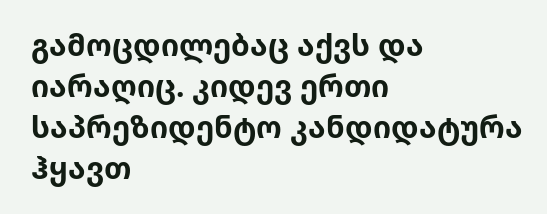გამოცდილებაც აქვს და იარაღიც. კიდევ ერთი საპრეზიდენტო კანდიდატურა ჰყავთ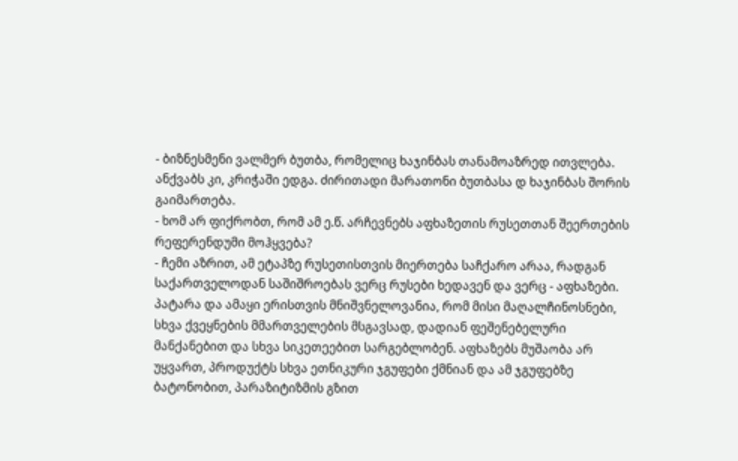- ბიზნესმენი ვალმერ ბუთბა, რომელიც ხაჯინბას თანამოაზრედ ითვლება. ანქვაბს კი, კრიჭაში ედგა. ძირითადი მარათონი ბუთბასა დ ხაჯინბას შორის გაიმართება.
- ხომ არ ფიქრობთ, რომ ამ ე.წ. არჩევნებს აფხაზეთის რუსეთთან შეერთების რეფერენდუმი მოჰყვება?
- ჩემი აზრით, ამ ეტაპზე რუსეთისთვის მიერთება საჩქარო არაა, რადგან საქართველოდან საშიშროებას ვერც რუსები ხედავენ და ვერც - აფხაზები. პატარა და ამაყი ერისთვის მნიშვნელოვანია, რომ მისი მაღალჩინოსნები, სხვა ქვეყნების მმართველების მსგავსად, დადიან ფეშენებელური მანქანებით და სხვა სიკეთეებით სარგებლობენ. აფხაზებს მუშაობა არ უყვართ, პროდუქტს სხვა ეთნიკური ჯგუფები ქმნიან და ამ ჯგუფებზე ბატონობით, პარაზიტიზმის გზით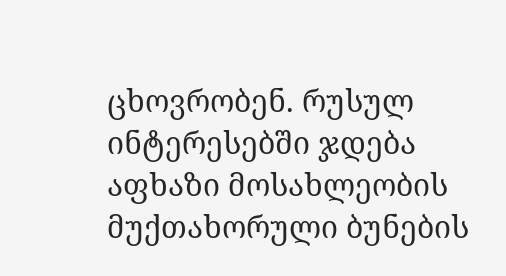ცხოვრობენ. რუსულ ინტერესებში ჯდება აფხაზი მოსახლეობის მუქთახორული ბუნების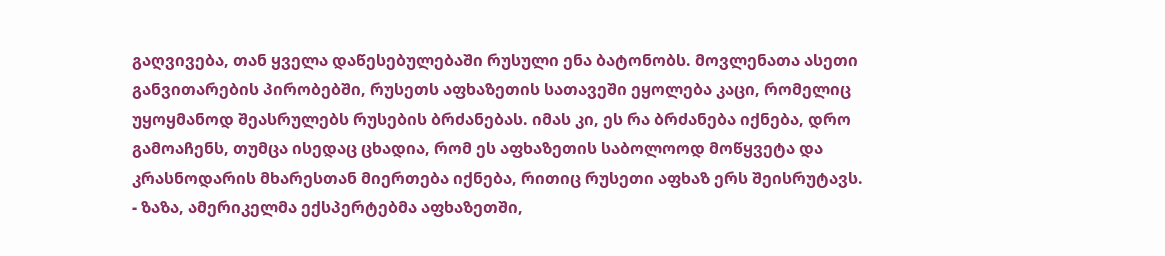გაღვივება, თან ყველა დაწესებულებაში რუსული ენა ბატონობს. მოვლენათა ასეთი განვითარების პირობებში, რუსეთს აფხაზეთის სათავეში ეყოლება კაცი, რომელიც უყოყმანოდ შეასრულებს რუსების ბრძანებას. იმას კი, ეს რა ბრძანება იქნება, დრო გამოაჩენს, თუმცა ისედაც ცხადია, რომ ეს აფხაზეთის საბოლოოდ მოწყვეტა და კრასნოდარის მხარესთან მიერთება იქნება, რითიც რუსეთი აფხაზ ერს შეისრუტავს.
- ზაზა, ამერიკელმა ექსპერტებმა აფხაზეთში,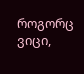როგორც ვიცი,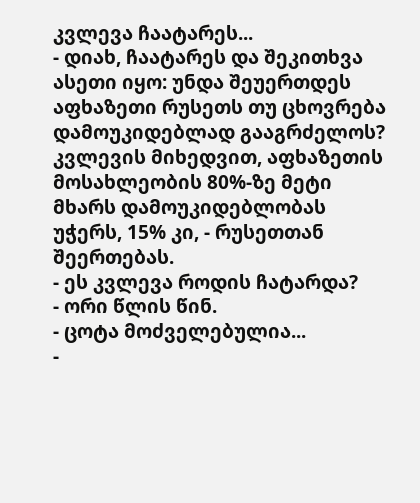კვლევა ჩაატარეს...
- დიახ, ჩაატარეს და შეკითხვა ასეთი იყო: უნდა შეუერთდეს აფხაზეთი რუსეთს თუ ცხოვრება დამოუკიდებლად გააგრძელოს? კვლევის მიხედვით, აფხაზეთის მოსახლეობის 80%-ზე მეტი მხარს დამოუკიდებლობას უჭერს, 15% კი, - რუსეთთან შეერთებას.
- ეს კვლევა როდის ჩატარდა?
- ორი წლის წინ.
- ცოტა მოძველებულია...
-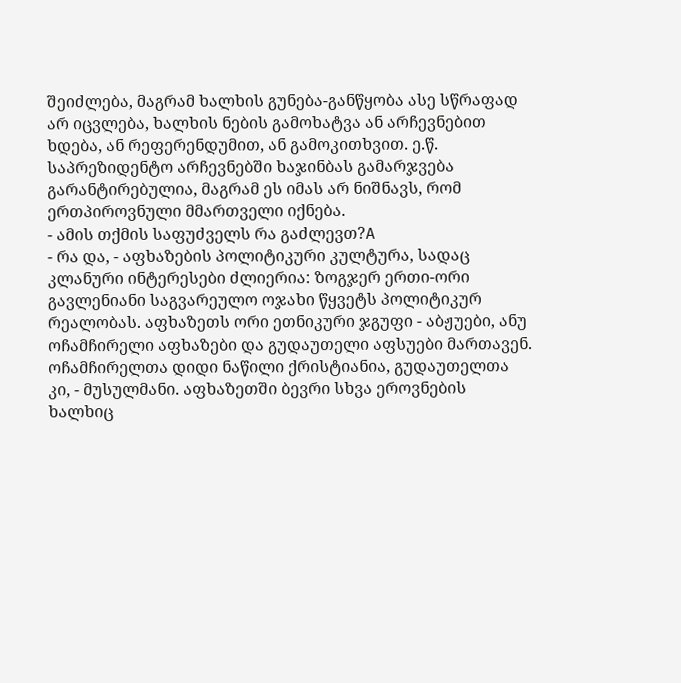შეიძლება, მაგრამ ხალხის გუნება-განწყობა ასე სწრაფად არ იცვლება, ხალხის ნების გამოხატვა ან არჩევნებით ხდება, ან რეფერენდუმით, ან გამოკითხვით. ე.წ. საპრეზიდენტო არჩევნებში ხაჯინბას გამარჯვება გარანტირებულია, მაგრამ ეს იმას არ ნიშნავს, რომ ერთპიროვნული მმართველი იქნება.
- ამის თქმის საფუძველს რა გაძლევთ?A
- რა და, - აფხაზების პოლიტიკური კულტურა, სადაც კლანური ინტერესები ძლიერია: ზოგჯერ ერთი-ორი გავლენიანი საგვარეულო ოჯახი წყვეტს პოლიტიკურ რეალობას. აფხაზეთს ორი ეთნიკური ჯგუფი - აბჟუები, ანუ ოჩამჩირელი აფხაზები და გუდაუთელი აფსუები მართავენ. ოჩამჩირელთა დიდი ნაწილი ქრისტიანია, გუდაუთელთა კი, - მუსულმანი. აფხაზეთში ბევრი სხვა ეროვნების ხალხიც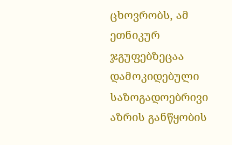ცხოვრობს, ამ ეთნიკურ ჯგუფებზეცაა დამოკიდებული საზოგადოებრივი აზრის განწყობის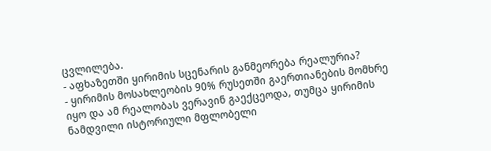ცვლილება.
- აფხაზეთში ყირიმის სცენარის განმეორება რეალურია?
- ყირიმის მოსახლეობის 90% რუსეთში გაერთიანების მომხრე იყო და ამ რეალობას ვერავინ გაექცეოდა, თუმცა ყირიმის ნამდვილი ისტორიული მფლობელი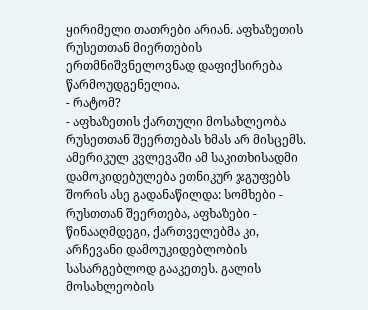ყირიმელი თათრები არიან. აფხაზეთის რუსეთთან მიერთების ერთმნიშვნელოვნად დაფიქსირება წარმოუდგენელია.
- რატომ?
- აფხაზეთის ქართული მოსახლეობა რუსეთთან შეერთებას ხმას არ მისცემს. ამერიკულ კვლევაში ამ საკითხისადმი დამოკიდებულება ეთნიკურ ჯგუფებს შორის ასე გადანაწილდა: სომხები - რუსთთან შეერთება, აფხაზები - წინააღმდეგი, ქართველებმა კი, არჩევანი დამოუკიდებლობის სასარგებლოდ გააკეთეს. გალის მოსახლეობის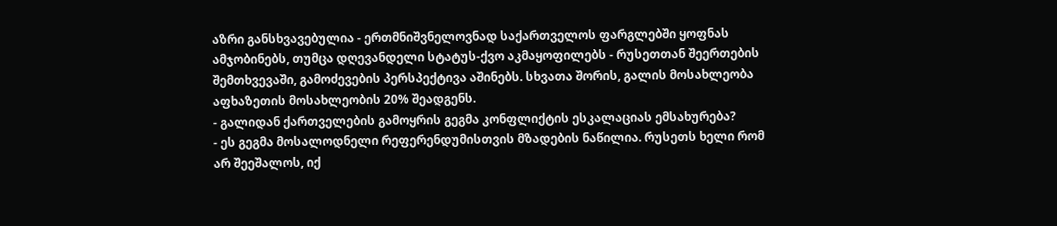აზრი განსხვავებულია - ერთმნიშვნელოვნად საქართველოს ფარგლებში ყოფნას ამჯობინებს, თუმცა დღევანდელი სტატუს-ქვო აკმაყოფილებს - რუსეთთან შეერთების შემთხვევაში, გამოძევების პერსპექტივა აშინებს. სხვათა შორის, გალის მოსახლეობა აფხაზეთის მოსახლეობის 20% შეადგენს.
- გალიდან ქართველების გამოყრის გეგმა კონფლიქტის ესკალაციას ემსახურება?
- ეს გეგმა მოსალოდნელი რეფერენდუმისთვის მზადების ნაწილია. რუსეთს ხელი რომ არ შეეშალოს, იქ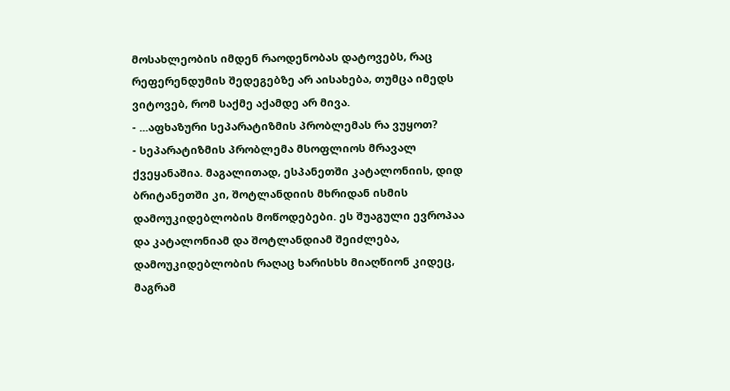მოსახლეობის იმდენ რაოდენობას დატოვებს, რაც რეფერენდუმის შედეგებზე არ აისახება, თუმცა იმედს ვიტოვებ, რომ საქმე აქამდე არ მივა.
- ...აფხაზური სეპარატიზმის პრობლემას რა ვუყოთ?
- სეპარატიზმის პრობლემა მსოფლიოს მრავალ ქვეყანაშია. მაგალითად, ესპანეთში კატალონიის, დიდ ბრიტანეთში კი, შოტლანდიის მხრიდან ისმის დამოუკიდებლობის მოწოდებები. ეს შუაგული ევროპაა და კატალონიამ და შოტლანდიამ შეიძლება, დამოუკიდებლობის რაღაც ხარისხს მიაღწიონ კიდეც, მაგრამ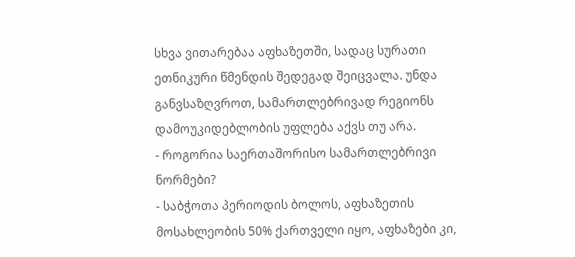სხვა ვითარებაა აფხაზეთში, სადაც სურათი ეთნიკური წმენდის შედეგად შეიცვალა. უნდა განვსაზღვროთ, სამართლებრივად რეგიონს დამოუკიდებლობის უფლება აქვს თუ არა.
- როგორია საერთაშორისო სამართლებრივი ნორმები?
- საბჭოთა პერიოდის ბოლოს, აფხაზეთის მოსახლეობის 50% ქართველი იყო, აფხაზები კი,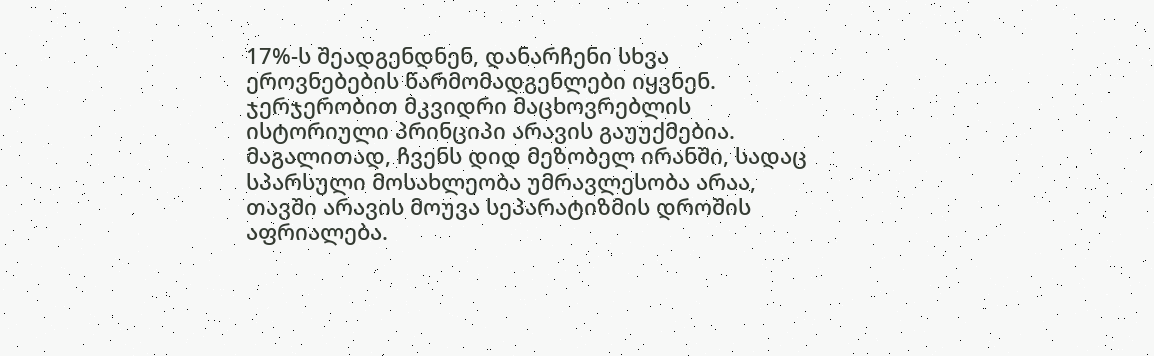17%-ს შეადგენდნენ, დანარჩენი სხვა ეროვნებების წარმომადგენლები იყვნენ. ჯერჯერობით მკვიდრი მაცხოვრებლის ისტორიული პრინციპი არავის გაუუქმებია. მაგალითად, ჩვენს დიდ მეზობელ ირანში, სადაც სპარსული მოსახლეობა უმრავლესობა არაა, თავში არავის მოუვა სეპარატიზმის დროშის აფრიალება.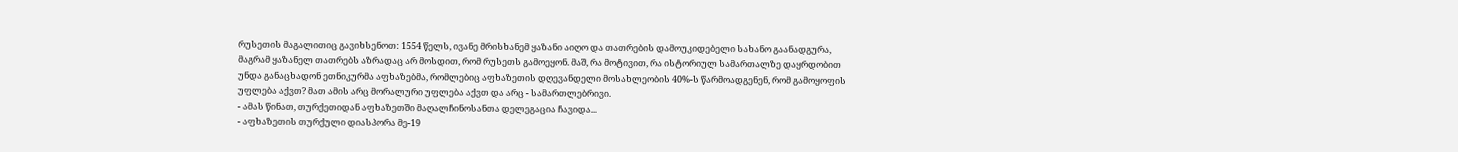რუსეთის მაგალითიც გავიხსენოთ: 1554 წელს, ივანე მრისხანემ ყაზანი აიღო და თათრების დამოუკიდებელი სახანო გაანადგურა, მაგრამ ყაზანელ თათრებს აზრადაც არ მოსდით, რომ რუსეთს გამოეყონ. მაშ, რა მოტივით, რა ისტორიულ სამართალზე დაყრდობით უნდა განაცხადონ ეთნიკურმა აფხაზებმა, რომლებიც აფხაზეთის დღევანდელი მოსახლეობის 40%-ს წარმოადგენენ, რომ გამოყოფის უფლება აქვთ? მათ ამის არც მორალური უფლება აქვთ და არც - სამართლებრივი.
- ამას წინათ, თურქეთიდან აფხაზეთში მაღალჩინოსანთა დელეგაცია ჩავიდა...
- აფხაზეთის თურქული დიასპორა მე-19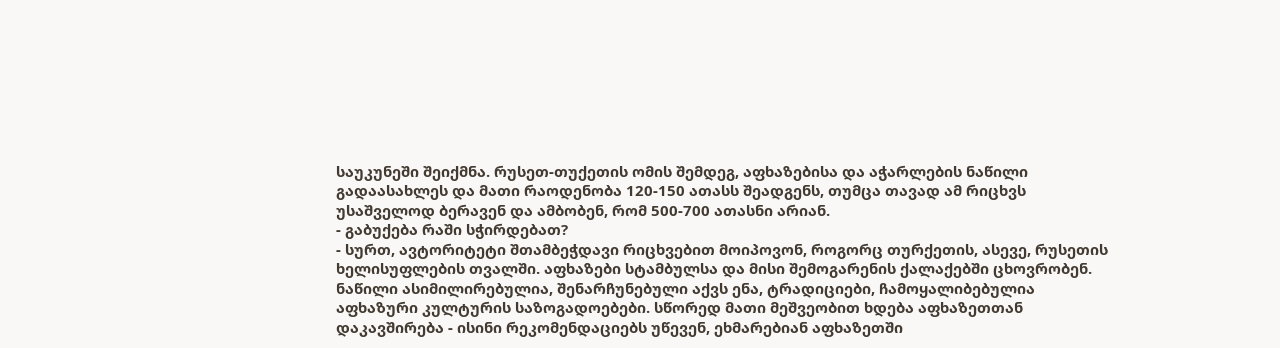საუკუნეში შეიქმნა. რუსეთ-თუქეთის ომის შემდეგ, აფხაზებისა და აჭარლების ნაწილი გადაასახლეს და მათი რაოდენობა 120-150 ათასს შეადგენს, თუმცა თავად ამ რიცხვს უსაშველოდ ბერავენ და ამბობენ, რომ 500-700 ათასნი არიან.
- გაბუქება რაში სჭირდებათ?
- სურთ, ავტორიტეტი შთამბეჭდავი რიცხვებით მოიპოვონ, როგორც თურქეთის, ასევე, რუსეთის ხელისუფლების თვალში. აფხაზები სტამბულსა და მისი შემოგარენის ქალაქებში ცხოვრობენ. ნაწილი ასიმილირებულია, შენარჩუნებული აქვს ენა, ტრადიციები, ჩამოყალიბებულია აფხაზური კულტურის საზოგადოებები. სწორედ მათი მეშვეობით ხდება აფხაზეთთან დაკავშირება - ისინი რეკომენდაციებს უწევენ, ეხმარებიან აფხაზეთში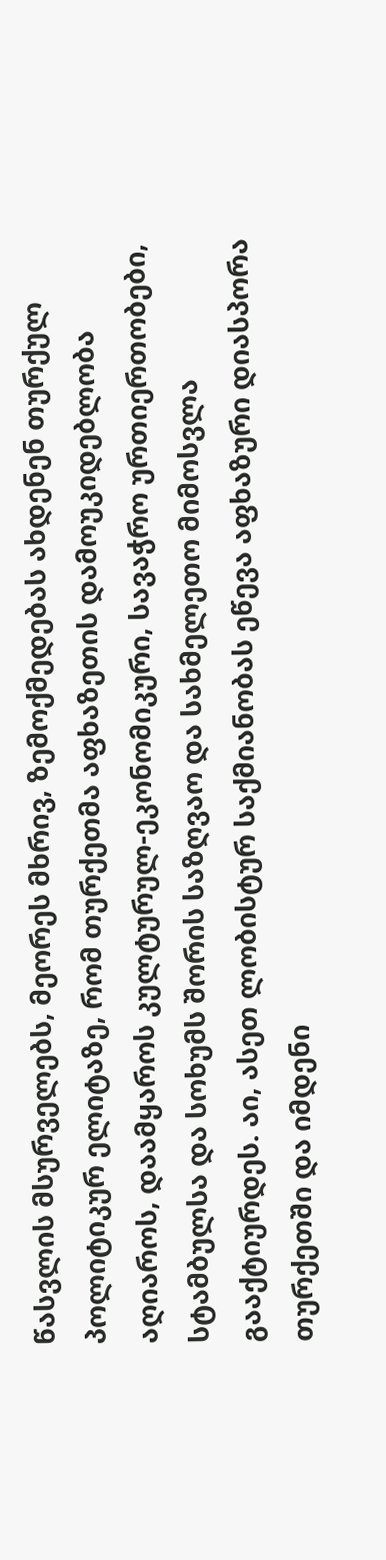წასვლის მსურველებს, მეორეს მხრივ, ზემოქმედებას ახდენენ თურქულ პოლიტიკურ ელიტაზე, რომ თურქეთმა აფხაზეთის დამოუკიდებლობა აღიაროს, დაამყაროს კულტურულ-ეკონომიკური, სავაჭრო ურთიერთობები, სტამბულსა და სოხუმს შორის საზღვაო და სახმელეთო მიმოსვლა გააქტიურდეს. აი, ასეთ ლობისტურ საქმიანობას ეწევა აფხაზური დიასპორა თურქეთში და იმდენი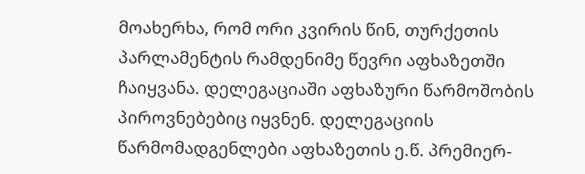მოახერხა, რომ ორი კვირის წინ, თურქეთის პარლამენტის რამდენიმე წევრი აფხაზეთში ჩაიყვანა. დელეგაციაში აფხაზური წარმოშობის პიროვნებებიც იყვნენ. დელეგაციის წარმომადგენლები აფხაზეთის ე.წ. პრემიერ-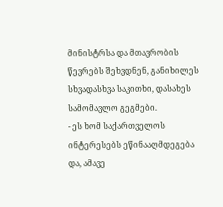მინისტრსა და მთავრობის წევრებს შეხვდნენ, განიხილეს სხვადასხვა საკითხი, დასახეს სამომავლო გეგმები.
- ეს ხომ საქართველოს ინტერესებს ეწინააღმდეგება და, ამავე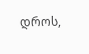დროს,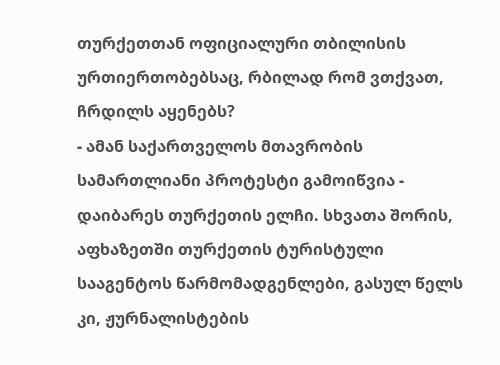თურქეთთან ოფიციალური თბილისის ურთიერთობებსაც, რბილად რომ ვთქვათ, ჩრდილს აყენებს?
- ამან საქართველოს მთავრობის სამართლიანი პროტესტი გამოიწვია - დაიბარეს თურქეთის ელჩი. სხვათა შორის, აფხაზეთში თურქეთის ტურისტული სააგენტოს წარმომადგენლები, გასულ წელს კი, ჟურნალისტების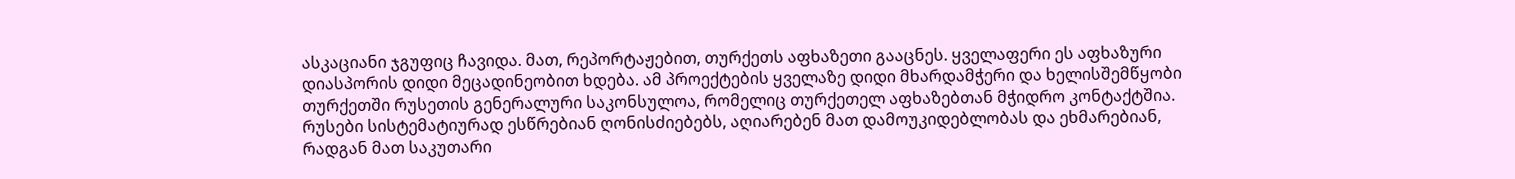ასკაციანი ჯგუფიც ჩავიდა. მათ, რეპორტაჟებით, თურქეთს აფხაზეთი გააცნეს. ყველაფერი ეს აფხაზური დიასპორის დიდი მეცადინეობით ხდება. ამ პროექტების ყველაზე დიდი მხარდამჭერი და ხელისშემწყობი თურქეთში რუსეთის გენერალური საკონსულოა, რომელიც თურქეთელ აფხაზებთან მჭიდრო კონტაქტშია. რუსები სისტემატიურად ესწრებიან ღონისძიებებს, აღიარებენ მათ დამოუკიდებლობას და ეხმარებიან, რადგან მათ საკუთარი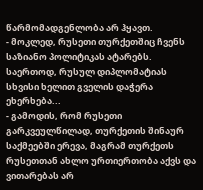წარმომადგენლობა არ ჰყავთ.
- მოკლედ, რუსეთი თურქეთშიც ჩვენს საზიანო პოლიტიკას ატარებს. საერთოდ, რუსულ დიპლომატიას სხვისი ხელით გველის დაჭერა ეხერხება...
- გამოდის, რომ რუსეთი გარკვეულწილად, თურქეთის შინაურ საქმეებში ერევა, მაგრამ თურქეთს რუსეთთან ახლო ურთიერთობა აქვს და ვითარებას არ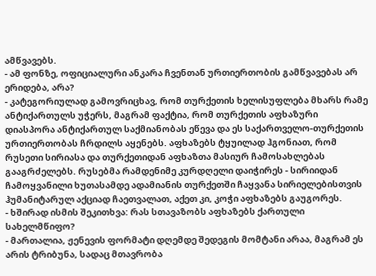ამწვავებს.
- ამ ფონზე, ოფიციალური ანკარა ჩვენთან ურთიერთობის გამწვავებას არ ერიდება, არა?
- კატეგორიულად გამოვრიცხავ, რომ თურქეთის ხელისუფლება მხარს რამე ანტიქართულს უჭერს, მაგრამ ფაქტია, რომ თურქეთის აფხაზური დიასპორა ანტიქართულ საქმიანობას ეწევა და ეს საქართველო-თურქეთის ურთიერთობას ჩრდილს აყენებს. აფხაზებს ტყუილად ჰგონიათ, რომ რუსეთი სირიასა და თურქეთიდან აფხაზთა მასიურ ჩამოსახლებას გააგრძელებს. რუსებმა რამდენიმე კურდღელი დაიჭირეს - სირიიდან ჩამოყვანილი ხუთასამდე ადამიანის თურქეთში ჩაყვანა სირიელებისთვის ჰუმანიტარულ აქციად ჩაეთვალათ, აქეთ კი, კოჭი აფხაზებს გაუგორეს.
- ხშირად ისმის შეკითხვა: რას სთავაზობს აფხაზებს ქართული სახელმწიფო?
- მართალია, ჟენევის ფორმატი დღემდე შედეგის მომტანი არაა, მაგრამ ეს არის ტრიბუნა, სადაც მთავრობა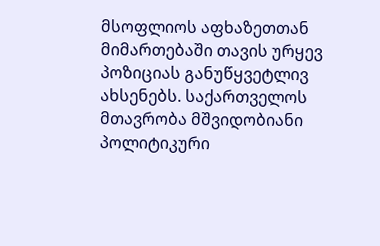მსოფლიოს აფხაზეთთან მიმართებაში თავის ურყევ პოზიციას განუწყვეტლივ ახსენებს. საქართველოს მთავრობა მშვიდობიანი პოლიტიკური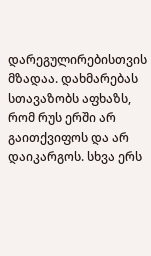დარეგულირებისთვის მზადაა. დახმარებას სთავაზობს აფხაზს, რომ რუს ერში არ გაითქვიფოს და არ დაიკარგოს. სხვა ერს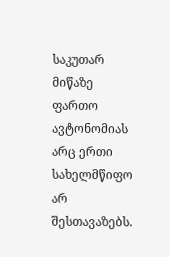საკუთარ მიწაზე ფართო ავტონომიას არც ერთი სახელმწიფო არ შესთავაზებს.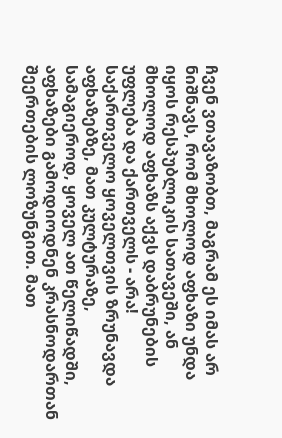ჩვენ ვთავაზობთ, მაგრამ ეს იმას არ ნიშნავს, რომ მხოლოდ აფხაზი უნდა იყოს რესპუბლიკის სათავეში, ან მხოლოდ აფხაზს აქვს დაბრუნების უფლება და ქართველს - არა! საქართველო ყოველთვის ზრუნავდა აფხაზებზე, მათ კულტურაზე, სამაგიეროდ, ყოველ ათ წელიწადში, აფხაზები გამოდიოდნენ კრასნოდართან შეერთების ლოზუნგით. მათ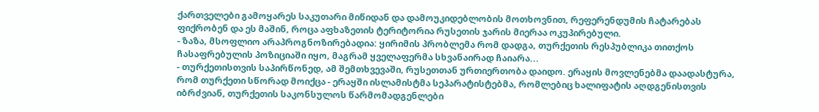ქართველები გამოყარეს საკუთარი მიწიდან და დამოუკიდებლობის მოთხოვნით, რეფერენდუმის ჩატარებას ფიქრობენ და ეს მაშინ, როცა აფხაზეთის ტერიტორია რუსეთის ჯარის მიერაა ოკუპირებული.
- ზაზა, მსოფლიო არაპროგნოზირებადია: ყირიმის პრობლემა რომ დადგა, თურქეთის რესპუბლიკა თითქოს ჩასაფრებულის პოზიციაში იყო, მაგრამ ყველაფერმა სხვანაირად ჩაიარა...
- თურქეთისთვის საპირწონედ, ამ შემთხვევაში, რუსეთთან ურთიერთობა დაიდო. ერაყის მოვლენებმა დაადასტურა, რომ თურქეთი სწორად მოიქცა - ერაყში ისლამისტმა სეპარატისტებმა, რომლებიც ხალიფატის აღდგენისთვის იბრძვიან, თურქეთის საკონსულოს წარმომადგენლები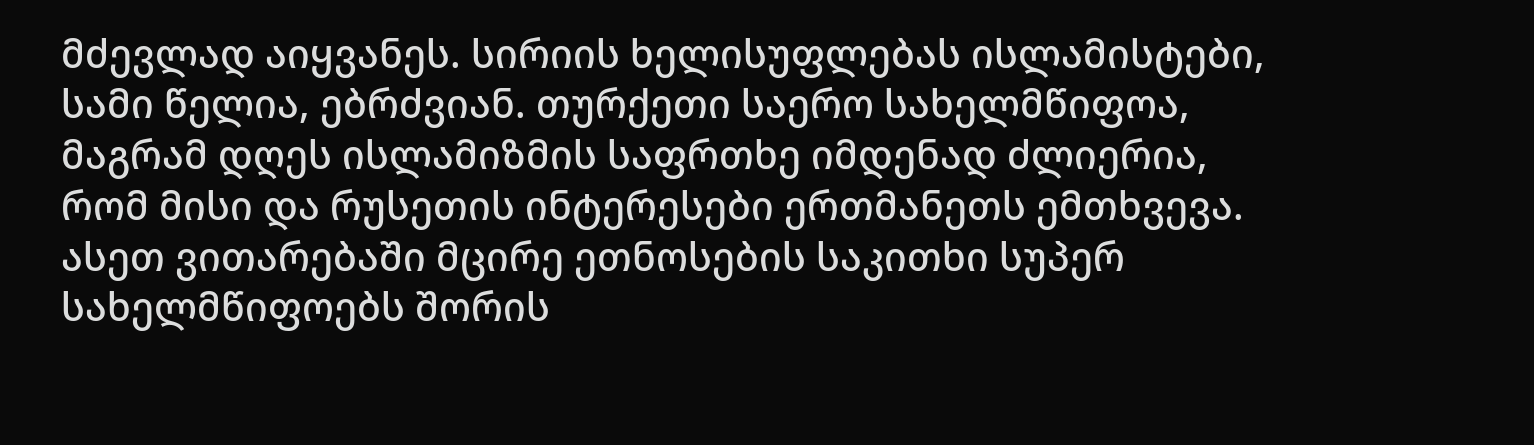მძევლად აიყვანეს. სირიის ხელისუფლებას ისლამისტები, სამი წელია, ებრძვიან. თურქეთი საერო სახელმწიფოა, მაგრამ დღეს ისლამიზმის საფრთხე იმდენად ძლიერია, რომ მისი და რუსეთის ინტერესები ერთმანეთს ემთხვევა. ასეთ ვითარებაში მცირე ეთნოსების საკითხი სუპერ სახელმწიფოებს შორის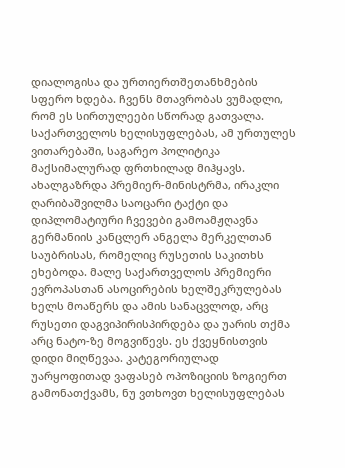დიალოგისა და ურთიერთშეთანხმების სფერო ხდება. ჩვენს მთავრობას ვუმადლი, რომ ეს სირთულეები სწორად გათვალა. საქართველოს ხელისუფლებას, ამ ურთულეს ვითარებაში, საგარეო პოლიტიკა მაქსიმალურად ფრთხილად მიჰყავს.
ახალგაზრდა პრემიერ-მინისტრმა, ირაკლი ღარიბაშვილმა საოცარი ტაქტი და დიპლომატიური ჩვევები გამოამჟღავნა გერმანიის კანცლერ ანგელა მერკელთან საუბრისას, რომელიც რუსეთის საკითხს ეხებოდა. მალე საქართველოს პრემიერი ევროპასთან ასოცირების ხელშეკრულებას ხელს მოაწერს და ამის სანაცვლოდ, არც რუსეთი დაგვიპირისპირდება და უარის თქმა არც ნატო-ზე მოგვიწევს. ეს ქვეყნისთვის დიდი მიღწევაა. კატეგორიულად უარყოფითად ვაფასებ ოპოზიციის ზოგიერთ გამონათქვამს, ნუ ვთხოვთ ხელისუფლებას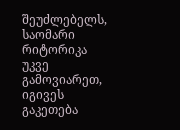შეუძლებელს, საომარი რიტორიკა უკვე გამოვიარეთ, იგივეს გაკეთება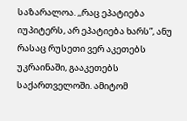საზარალოა. ,,რაც ეპატიება იუპიტერს, არ ეპატიება ხარს”, ანუ რასაც რუსეთი ვერ აკეთებს უკრაინაში, გააკეთებს საქართველოში. ამიტომ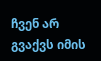ჩვენ არ გვაქვს იმის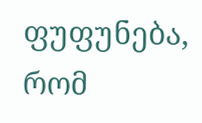ფუფუნება, რომ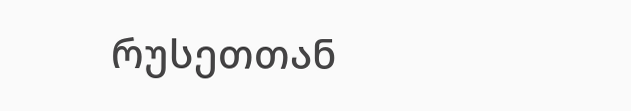რუსეთთან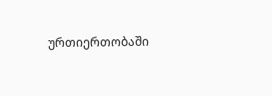ურთიერთობაში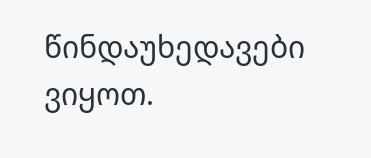წინდაუხედავები ვიყოთ.